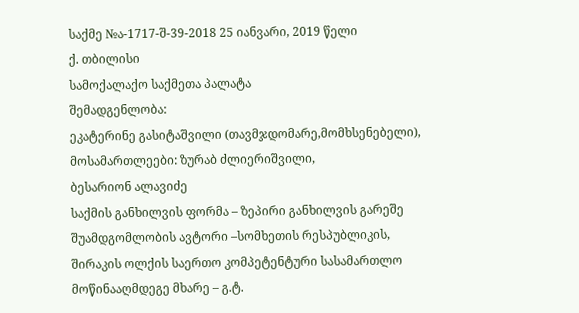საქმე №ა-1717-შ-39-2018 25 იანვარი, 2019 წელი
ქ. თბილისი
სამოქალაქო საქმეთა პალატა
შემადგენლობა:
ეკატერინე გასიტაშვილი (თავმჯდომარე,მომხსენებელი),
მოსამართლეები: ზურაბ ძლიერიშვილი,
ბესარიონ ალავიძე
საქმის განხილვის ფორმა – ზეპირი განხილვის გარეშე
შუამდგომლობის ავტორი –სომხეთის რესპუბლიკის, შირაკის ოლქის საერთო კომპეტენტური სასამართლო
მოწინააღმდეგე მხარე – გ.ტ.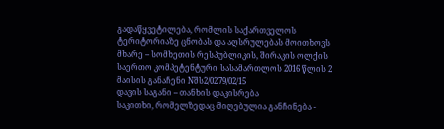გადაწყვეტილება, რომლის საქართველოს ტერიტორიაზე ცნობას და აღსრულებას მოითხოვს მხარე – სომხეთის რესპუბლიკის, შირაკის ოლქის საერთო კომპეტენტური სასამართლოს 2016 წლის 2 მაისის განაჩენი Nშს2/0279/02/15
დავის საგანი – თანხის დაკისრება
საკითხი, რომელზედაც მიღებულია განჩინება -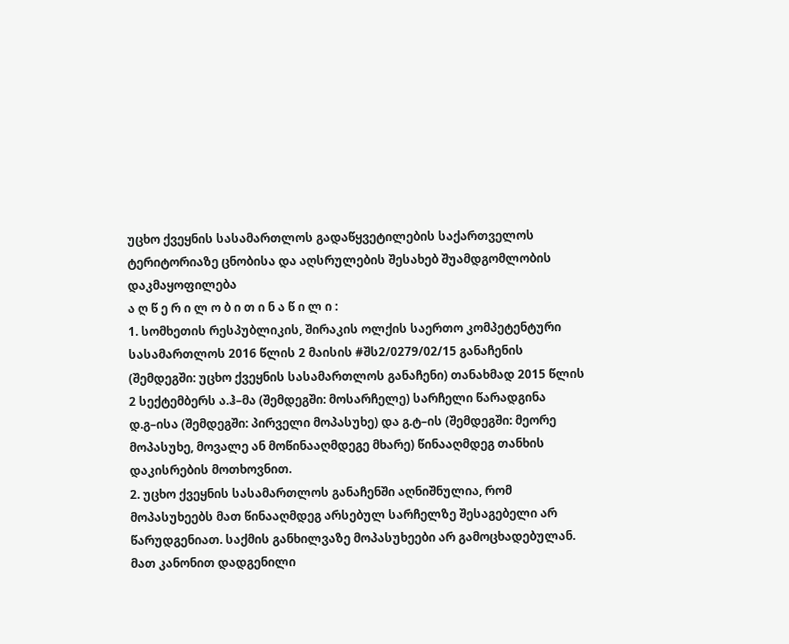უცხო ქვეყნის სასამართლოს გადაწყვეტილების საქართველოს ტერიტორიაზე ცნობისა და აღსრულების შესახებ შუამდგომლობის დაკმაყოფილება
ა ღ წ ე რ ი ლ ო ბ ი თ ი ნ ა წ ი ლ ი :
1. სომხეთის რესპუბლიკის, შირაკის ოლქის საერთო კომპეტენტური სასამართლოს 2016 წლის 2 მაისის #შს2/0279/02/15 განაჩენის (შემდეგში: უცხო ქვეყნის სასამართლოს განაჩენი) თანახმად 2015 წლის 2 სექტემბერს ა.ჰ–მა (შემდეგში: მოსარჩელე) სარჩელი წარადგინა დ.გ–ისა (შემდეგში: პირველი მოპასუხე) და გ.ტ–ის (შემდეგში: მეორე მოპასუხე, მოვალე ან მოწინააღმდეგე მხარე) წინააღმდეგ თანხის დაკისრების მოთხოვნით.
2. უცხო ქვეყნის სასამართლოს განაჩენში აღნიშნულია, რომ მოპასუხეებს მათ წინააღმდეგ არსებულ სარჩელზე შესაგებელი არ წარუდგენიათ. საქმის განხილვაზე მოპასუხეები არ გამოცხადებულან. მათ კანონით დადგენილი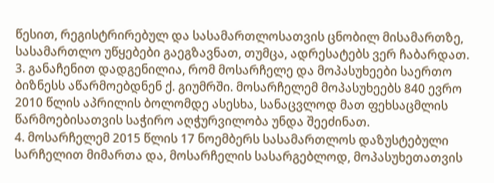წესით, რეგისტრირებულ და სასამართლოსათვის ცნობილ მისამართზე, სასამართლო უწყებები გაეგზავნათ, თუმცა, ადრესატებს ვერ ჩაბარდათ.
3. განაჩენით დადგენილია, რომ მოსარჩელე და მოპასუხეები საერთო ბიზნესს აწარმოებდნენ ქ. გიუმრში. მოსარჩელემ მოპასუხეებს 840 ევრო 2010 წლის აპრილის ბოლომდე ასესხა, სანაცვლოდ მათ ფეხსაცმლის წარმოებისათვის საჭირო აღჭურვილობა უნდა შეეძინათ.
4. მოსარჩელემ 2015 წლის 17 ნოემბერს სასამართლოს დაზუსტებული სარჩელით მიმართა და, მოსარჩელის სასარგებლოდ, მოპასუხეთათვის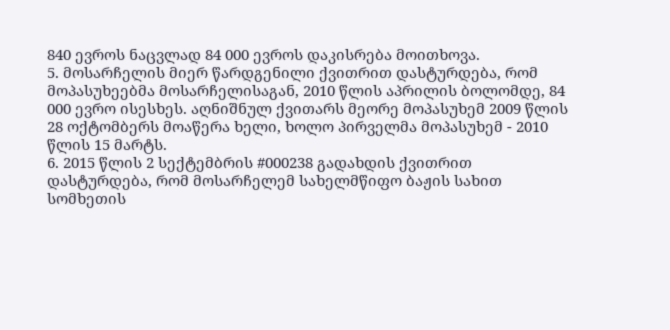840 ევროს ნაცვლად 84 000 ევროს დაკისრება მოითხოვა.
5. მოსარჩელის მიერ წარდგენილი ქვითრით დასტურდება, რომ მოპასუხეებმა მოსარჩელისაგან, 2010 წლის აპრილის ბოლომდე, 84 000 ევრო ისესხეს. აღნიშნულ ქვითარს მეორე მოპასუხემ 2009 წლის 28 ოქტომბერს მოაწერა ხელი, ხოლო პირველმა მოპასუხემ - 2010 წლის 15 მარტს.
6. 2015 წლის 2 სექტემბრის #000238 გადახდის ქვითრით დასტურდება, რომ მოსარჩელემ სახელმწიფო ბაჟის სახით სომხეთის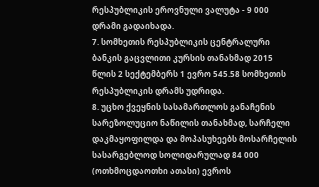რესპუბლიკის ეროვნული ვალუტა - 9 000 დრამი გადაიხადა.
7. სომხეთის რესპუბლიკის ცენტრალური ბანკის გაცვლითი კურსის თანახმად 2015 წლის 2 სექტემბერს 1 ევრო 545.58 სომხეთის რესპუბლიკის დრამს უდრიდა.
8. უცხო ქვეყნის სასამართლოს განაჩენის სარეზოლუციო ნაწილის თანახმად, სარჩელი დაკმაყოფილდა და მოპასუხეებს მოსარჩელის სასარგებლოდ სოლიდარულად 84 000 (ოთხმოცდაოთხი ათასი) ევროს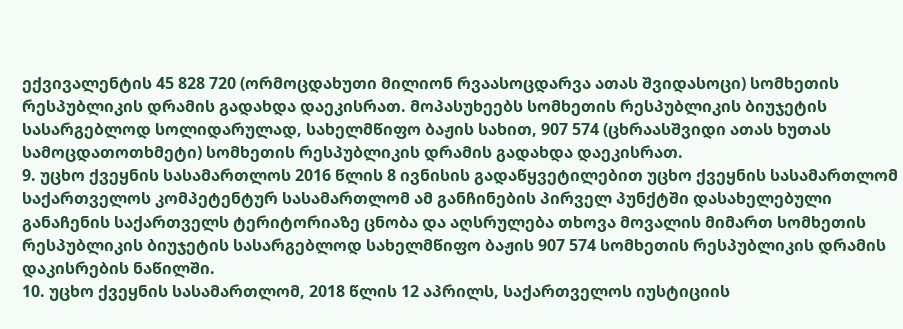ექვივალენტის 45 828 720 (ორმოცდახუთი მილიონ რვაასოცდარვა ათას შვიდასოცი) სომხეთის რესპუბლიკის დრამის გადახდა დაეკისრათ. მოპასუხეებს სომხეთის რესპუბლიკის ბიუჯეტის სასარგებლოდ სოლიდარულად, სახელმწიფო ბაჟის სახით, 907 574 (ცხრაასშვიდი ათას ხუთას სამოცდათოთხმეტი) სომხეთის რესპუბლიკის დრამის გადახდა დაეკისრათ.
9. უცხო ქვეყნის სასამართლოს 2016 წლის 8 ივნისის გადაწყვეტილებით უცხო ქვეყნის სასამართლომ საქართველოს კომპეტენტურ სასამართლომ ამ განჩინების პირველ პუნქტში დასახელებული განაჩენის საქართველს ტერიტორიაზე ცნობა და აღსრულება თხოვა მოვალის მიმართ სომხეთის რესპუბლიკის ბიუჯეტის სასარგებლოდ სახელმწიფო ბაჟის 907 574 სომხეთის რესპუბლიკის დრამის დაკისრების ნაწილში.
10. უცხო ქვეყნის სასამართლომ, 2018 წლის 12 აპრილს, საქართველოს იუსტიციის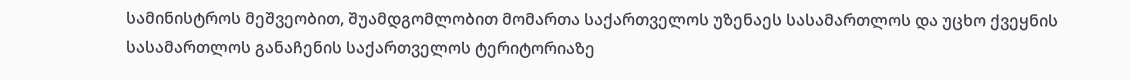სამინისტროს მეშვეობით, შუამდგომლობით მომართა საქართველოს უზენაეს სასამართლოს და უცხო ქვეყნის სასამართლოს განაჩენის საქართველოს ტერიტორიაზე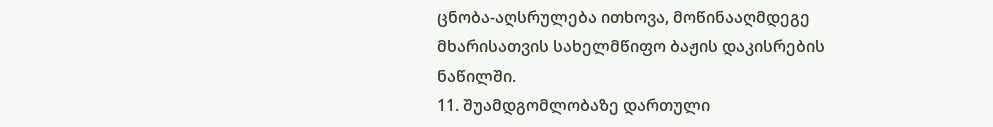ცნობა-აღსრულება ითხოვა, მოწინააღმდეგე მხარისათვის სახელმწიფო ბაჟის დაკისრების ნაწილში.
11. შუამდგომლობაზე დართული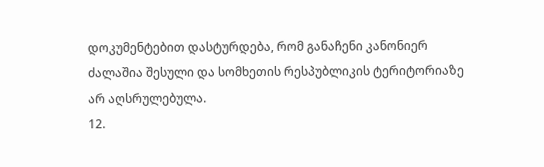დოკუმენტებით დასტურდება, რომ განაჩენი კანონიერ ძალაშია შესული და სომხეთის რესპუბლიკის ტერიტორიაზე არ აღსრულებულა.
12.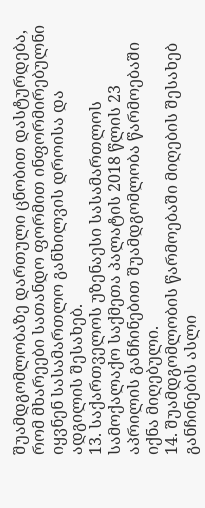შუამდგომლობაზე დართული ცნობით დასტურდება, რომ მხარეები სათანდო ფორმით ინფორმირებულნი იყვნენ სასამართლო განხილვის დროისა და ადგილის შესახებ.
13. საქართველოს უზენაესი სასამართლოს სამოქალაქო საქმეთა პალატის 2018 წლის 23 აპრილის განჩინებით შუამდგომლობა წარმოებაში იქნა მიღებული.
14. შუამდგომლობის წარმოებაში მიღების შესახებ განჩინების ასლი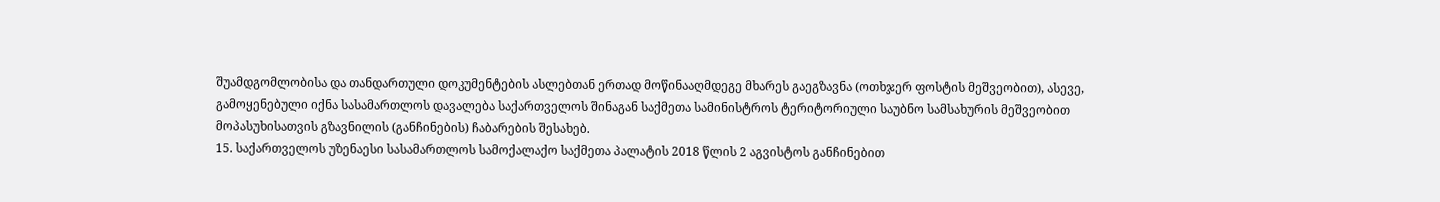შუამდგომლობისა და თანდართული დოკუმენტების ასლებთან ერთად მოწინააღმდეგე მხარეს გაეგზავნა (ოთხჯერ ფოსტის მეშვეობით), ასევე, გამოყენებული იქნა სასამართლოს დავალება საქართველოს შინაგან საქმეთა სამინისტროს ტერიტორიული საუბნო სამსახურის მეშვეობით მოპასუხისათვის გზავნილის (განჩინების) ჩაბარების შესახებ.
15. საქართველოს უზენაესი სასამართლოს სამოქალაქო საქმეთა პალატის 2018 წლის 2 აგვისტოს განჩინებით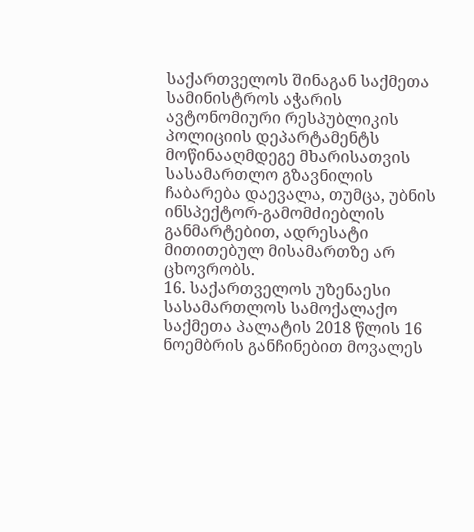საქართველოს შინაგან საქმეთა სამინისტროს აჭარის ავტონომიური რესპუბლიკის პოლიციის დეპარტამენტს მოწინააღმდეგე მხარისათვის სასამართლო გზავნილის ჩაბარება დაევალა, თუმცა, უბნის ინსპექტორ-გამომძიებლის განმარტებით, ადრესატი მითითებულ მისამართზე არ ცხოვრობს.
16. საქართველოს უზენაესი სასამართლოს სამოქალაქო საქმეთა პალატის 2018 წლის 16 ნოემბრის განჩინებით მოვალეს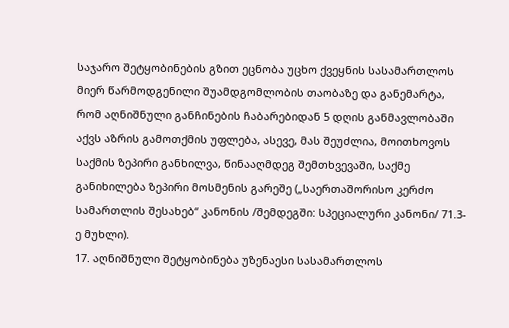საჯარო შეტყობინების გზით ეცნობა უცხო ქვეყნის სასამართლოს მიერ წარმოდგენილი შუამდგომლობის თაობაზე და განემარტა, რომ აღნიშნული განჩინების ჩაბარებიდან 5 დღის განმავლობაში აქვს აზრის გამოთქმის უფლება, ასევე, მას შეუძლია, მოითხოვოს საქმის ზეპირი განხილვა, წინააღმდეგ შემთხვევაში, საქმე განიხილება ზეპირი მოსმენის გარეშე („საერთაშორისო კერძო სამართლის შესახებ“ კანონის /შემდეგში: სპეციალური კანონი/ 71.3-ე მუხლი).
17. აღნიშნული შეტყობინება უზენაესი სასამართლოს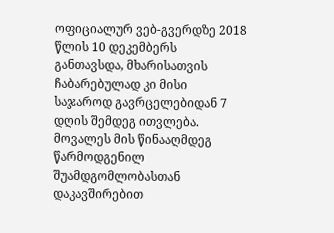ოფიციალურ ვებ-გვერდზე 2018 წლის 10 დეკემბერს განთავსდა, მხარისათვის ჩაბარებულად კი მისი საჯაროდ გავრცელებიდან 7 დღის შემდეგ ითვლება. მოვალეს მის წინააღმდეგ წარმოდგენილ შუამდგომლობასთან დაკავშირებით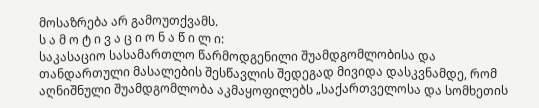მოსაზრება არ გამოუთქვამს.
ს ა მ ო ტ ი ვ ა ც ი ო ნ ა წ ი ლ ი:
საკასაციო სასამართლო წარმოდგენილი შუამდგომლობისა და თანდართული მასალების შესწავლის შედეგად მივიდა დასკვნამდე, რომ აღნიშნული შუამდგომლობა აკმაყოფილებს „საქართველოსა და სომხეთის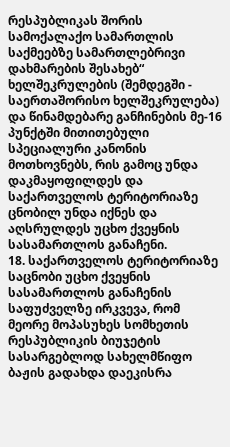რესპუბლიკას შორის სამოქალაქო სამართლის საქმეებზე სამართლებრივი დახმარების შესახებ“ ხელშეკრულების (შემდეგში - საერთაშორისო ხელშეკრულება) და წინამდებარე განჩინების მე-16 პუნქტში მითითებული სპეციალური კანონის მოთხოვნებს, რის გამოც უნდა დაკმაყოფილდეს და საქართველოს ტერიტორიაზე ცნობილ უნდა იქნეს და აღსრულდეს უცხო ქვეყნის სასამართლოს განაჩენი.
18. საქართველოს ტერიტორიაზე საცნობი უცხო ქვეყნის სასამართლოს განაჩენის საფუძველზე ირკვევა, რომ მეორე მოპასუხეს სომხეთის რესპუბლიკის ბიუჯეტის სასარგებლოდ სახელმწიფო ბაჟის გადახდა დაეკისრა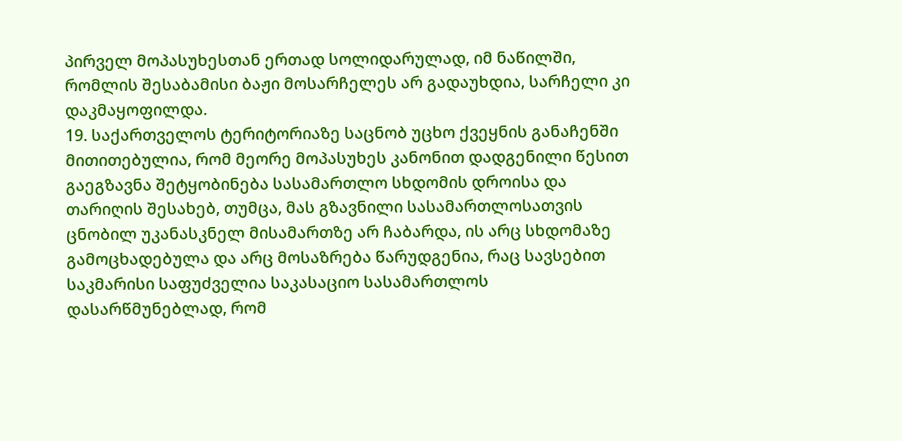პირველ მოპასუხესთან ერთად სოლიდარულად, იმ ნაწილში, რომლის შესაბამისი ბაჟი მოსარჩელეს არ გადაუხდია, სარჩელი კი დაკმაყოფილდა.
19. საქართველოს ტერიტორიაზე საცნობ უცხო ქვეყნის განაჩენში მითითებულია, რომ მეორე მოპასუხეს კანონით დადგენილი წესით გაეგზავნა შეტყობინება სასამართლო სხდომის დროისა და თარიღის შესახებ, თუმცა, მას გზავნილი სასამართლოსათვის ცნობილ უკანასკნელ მისამართზე არ ჩაბარდა, ის არც სხდომაზე გამოცხადებულა და არც მოსაზრება წარუდგენია, რაც სავსებით საკმარისი საფუძველია საკასაციო სასამართლოს დასარწმუნებლად, რომ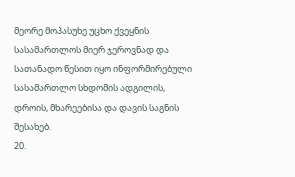მეორე მოპასუხე უცხო ქვეყნის სასამართლოს მიერ ჯეროვნად და სათანადო წესით იყო ინფორმირებული სასამართლო სხდომის ადგილის, დროის, მხარეებისა და დავის საგნის შესახებ.
20.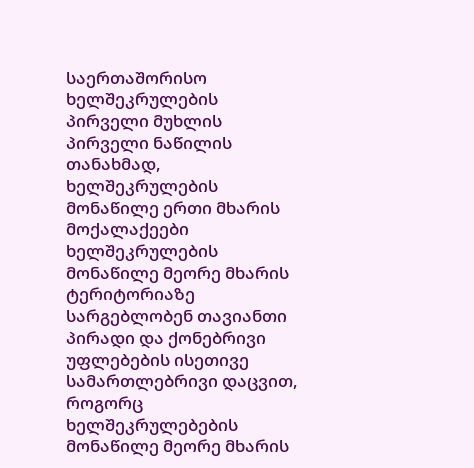საერთაშორისო ხელშეკრულების პირველი მუხლის პირველი ნაწილის თანახმად, ხელშეკრულების მონაწილე ერთი მხარის მოქალაქეები ხელშეკრულების მონაწილე მეორე მხარის ტერიტორიაზე სარგებლობენ თავიანთი პირადი და ქონებრივი უფლებების ისეთივე სამართლებრივი დაცვით, როგორც ხელშეკრულებების მონაწილე მეორე მხარის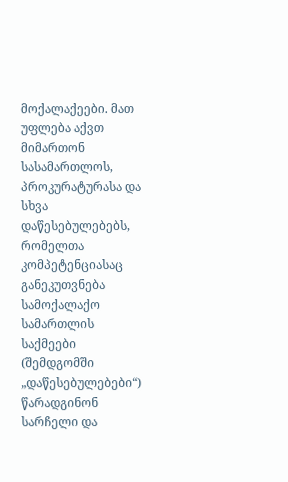მოქალაქეები. მათ უფლება აქვთ მიმართონ სასამართლოს, პროკურატურასა და სხვა დაწესებულებებს, რომელთა კომპეტენციასაც განეკუთვნება სამოქალაქო სამართლის საქმეები (შემდგომში „დაწესებულებები“) წარადგინონ სარჩელი და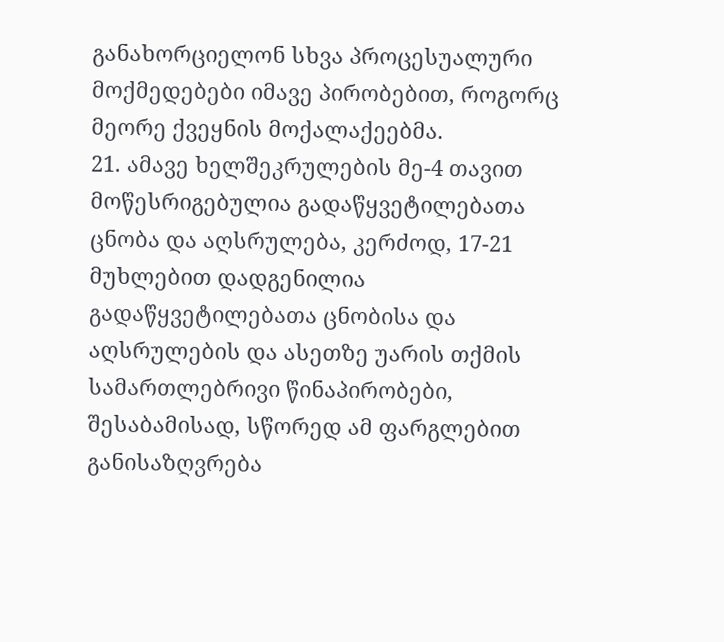განახორციელონ სხვა პროცესუალური მოქმედებები იმავე პირობებით, როგორც მეორე ქვეყნის მოქალაქეებმა.
21. ამავე ხელშეკრულების მე-4 თავით მოწესრიგებულია გადაწყვეტილებათა ცნობა და აღსრულება, კერძოდ, 17-21 მუხლებით დადგენილია გადაწყვეტილებათა ცნობისა და აღსრულების და ასეთზე უარის თქმის სამართლებრივი წინაპირობები, შესაბამისად, სწორედ ამ ფარგლებით განისაზღვრება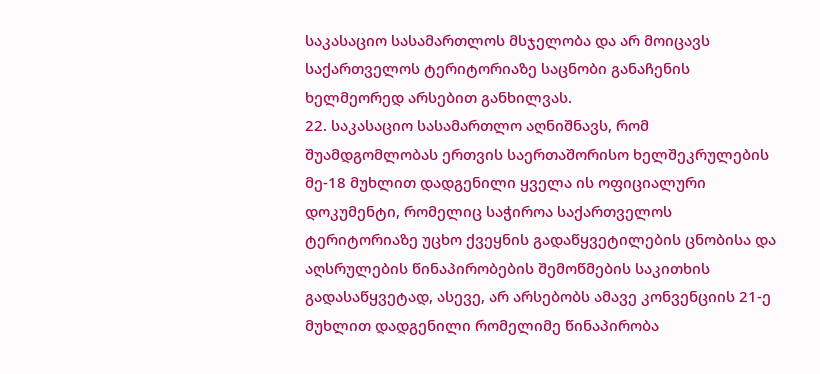საკასაციო სასამართლოს მსჯელობა და არ მოიცავს საქართველოს ტერიტორიაზე საცნობი განაჩენის ხელმეორედ არსებით განხილვას.
22. საკასაციო სასამართლო აღნიშნავს, რომ შუამდგომლობას ერთვის საერთაშორისო ხელშეკრულების მე-18 მუხლით დადგენილი ყველა ის ოფიციალური დოკუმენტი, რომელიც საჭიროა საქართველოს ტერიტორიაზე უცხო ქვეყნის გადაწყვეტილების ცნობისა და აღსრულების წინაპირობების შემოწმების საკითხის გადასაწყვეტად, ასევე, არ არსებობს ამავე კონვენციის 21-ე მუხლით დადგენილი რომელიმე წინაპირობა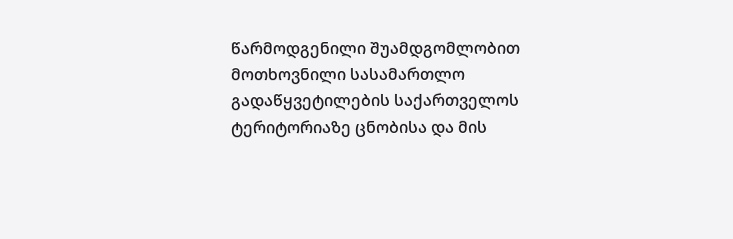წარმოდგენილი შუამდგომლობით მოთხოვნილი სასამართლო გადაწყვეტილების საქართველოს ტერიტორიაზე ცნობისა და მის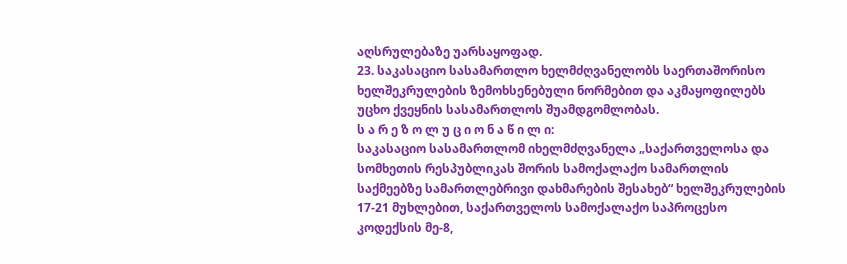აღსრულებაზე უარსაყოფად.
23. საკასაციო სასამართლო ხელმძღვანელობს საერთაშორისო ხელშეკრულების ზემოხსენებული ნორმებით და აკმაყოფილებს უცხო ქვეყნის სასამართლოს შუამდგომლობას.
ს ა რ ე ზ ო ლ უ ც ი ო ნ ა წ ი ლ ი:
საკასაციო სასამართლომ იხელმძღვანელა „საქართველოსა და სომხეთის რესპუბლიკას შორის სამოქალაქო სამართლის საქმეებზე სამართლებრივი დახმარების შესახებ“ ხელშეკრულების 17-21 მუხლებით, საქართველოს სამოქალაქო საპროცესო კოდექსის მე-8,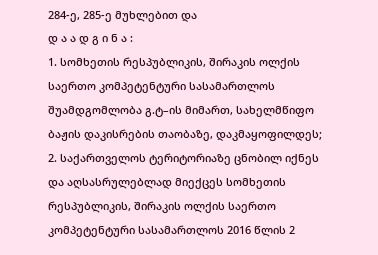284-ე, 285-ე მუხლებით და
დ ა ა დ გ ი ნ ა :
1. სომხეთის რესპუბლიკის, შირაკის ოლქის საერთო კომპეტენტური სასამართლოს შუამდგომლობა გ.ტ–ის მიმართ, სახელმწიფო ბაჟის დაკისრების თაობაზე, დაკმაყოფილდეს;
2. საქართველოს ტერიტორიაზე ცნობილ იქნეს და აღსასრულებლად მიექცეს სომხეთის რესპუბლიკის, შირაკის ოლქის საერთო კომპეტენტური სასამართლოს 2016 წლის 2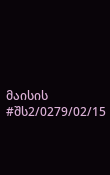მაისის #შს2/0279/02/15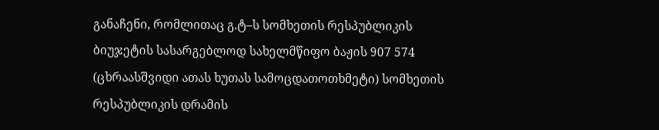განაჩენი, რომლითაც გ.ტ–ს სომხეთის რესპუბლიკის ბიუჯეტის სასარგებლოდ სახელმწიფო ბაჟის 907 574 (ცხრაასშვიდი ათას ხუთას სამოცდათოთხმეტი) სომხეთის რესპუბლიკის დრამის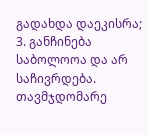გადახდა დაეკისრა;
3. განჩინება საბოლოოა და არ საჩივრდება.
თავმჯდომარე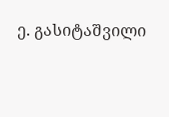ე. გასიტაშვილი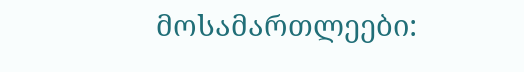მოსამართლეები: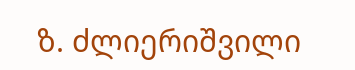ზ. ძლიერიშვილი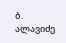ბ. ალავიძე